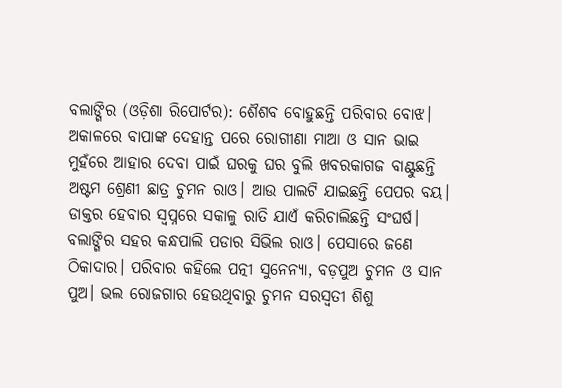ବଲାଙ୍ଗିର (ଓଡ଼ିଶା ରିପୋର୍ଟର): ଶୈଶବ ବୋହୁଛନ୍ତି ପରିବାର ବୋଝ। ଅକାଳରେ ବାପାଙ୍କ ଦେହାନ୍ତ ପରେ ରୋଗୀଣା ମାଆ ଓ ସାନ ଭାଇ ମୁହଁରେ ଆହାର ଦେବା ପାଇଁ ଘରକୁ ଘର ବୁଲି ଖବରକାଗଜ ବାଣ୍ଟୁଛନ୍ତି ଅଷ୍ଟମ ଶ୍ରେଣୀ ଛାତ୍ର ଚୁମନ ରାଓ। ଆଉ ପାଲଟି ଯାଇଛନ୍ତି ପେପର ବୟ। ଡାକ୍ତର ହେବାର ସ୍ୱପ୍ନରେ ସକାଳୁ ରାତି ଯାଏଁ କରିଚାଲିଛନ୍ତି ସଂଘର୍ଷ।
ବଲାଙ୍ଗିର ସହର କନ୍ଧପାଲି ପଡାର ସିଭିଲ ରାଓ। ପେସାରେ ଜଣେ ଠିକାଦାର। ପରିବାର କହିଲେ ପତ୍ନୀ ସୁନେନ୍ୟା, ବଡ଼ପୁଅ ଚୁମନ ଓ ସାନ ପୁଅ। ଭଲ ରୋଜଗାର ହେଉଥିବାରୁ ଚୁମନ ସରସ୍ୱତୀ ଶିଶୁ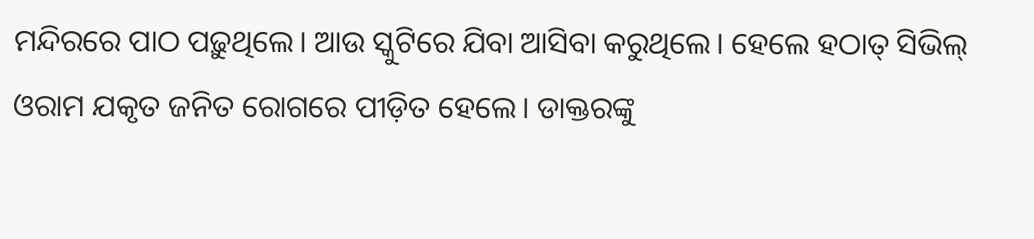ମନ୍ଦିରରେ ପାଠ ପଢ଼ୁଥିଲେ। ଆଉ ସ୍କୁଟିରେ ଯିବା ଆସିବା କରୁଥିଲେ। ହେଲେ ହଠାତ୍ ସିଭିଲ୍ ଓରାମ ଯକୃତ ଜନିତ ରୋଗରେ ପୀଡ଼ିତ ହେଲେ। ଡାକ୍ତରଙ୍କୁ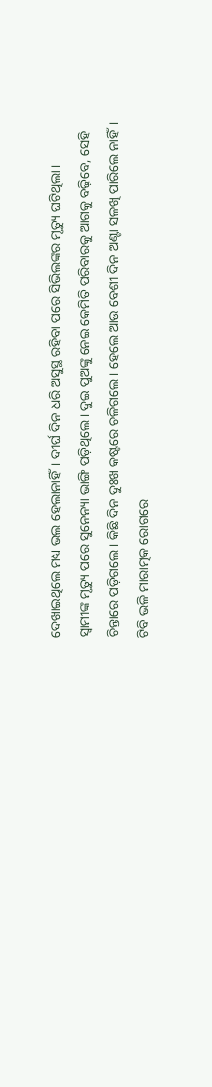ଦେଖାଇଥିଲେ ମଧ୍ୟ ଭଲ ହେଲାନାହିଁ। ଦୀର୍ଘ ଦିନ ଧରି ଅସୁସ୍ଥ ରହିବା ପରେ ସିଭିଲଙ୍କର ମୃତ୍ୟୁ ଘଟିଥିଲା।
ସ୍ୱାମୀଙ୍କ ମୃତ୍ୟୁ ପରେ ସୁନେନ୍ୟା ଭାଙ୍ଗି ପଡ଼ିଥିଲେ। ଦୁଇ ପୁଅଙ୍କୁ ନେଇ କେମିତି ପରିବାରକୁ ଆଗକୁ ବଢ଼ିବେ, ସେହି ଚିନ୍ତାରେ ପଡ଼ିଗଲେ। କିଛି ଦିନ ଦୁଃଖ କଷ୍ଟରେ ଚଳିଗଲେ। ହେଲେ ଆଉ ବେଶୀ ଦିନ ଅଣ୍ଟା ସଳଖି ପାରିଲେ ନାହିଁ। ଟିବି ଭଳି ମାରାତ୍ମକ ରୋଗରେ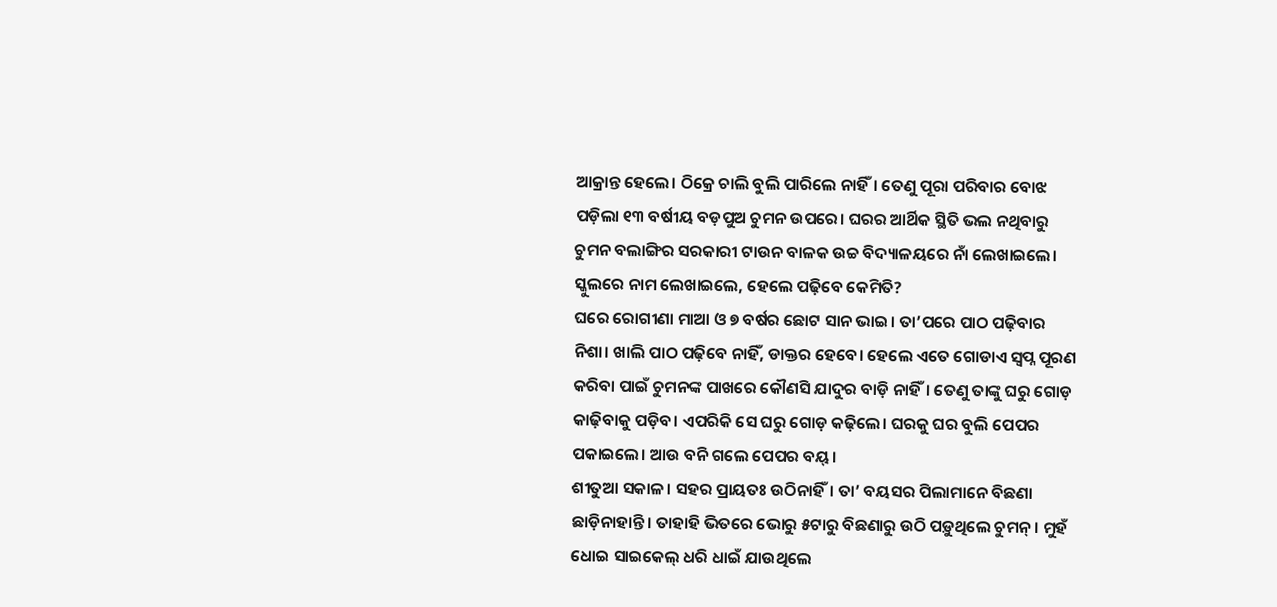ଆକ୍ରାନ୍ତ ହେଲେ। ଠିକ୍ରେ ଚାଲି ବୁଲି ପାରିଲେ ନାହିଁ। ତେଣୁ ପୂରା ପରିବାର ବୋଝ ପଡ଼ିଲା ୧୩ ବର୍ଷୀୟ ବଡ଼ପୁଅ ଚୁମନ ଉପରେ। ଘରର ଆର୍ଥିକ ସ୍ଥିତି ଭଲ ନଥିବାରୁ ଚୁମନ ବଲାଙ୍ଗିର ସରକାରୀ ଟାଉନ ବାଳକ ଉଚ୍ଚ ବିଦ୍ୟାଳୟରେ ନାଁ ଲେଖାଇଲେ। ସ୍କୁଲରେ ନାମ ଲେଖାଇଲେ, ହେଲେ ପଢ଼ିବେ କେମିତି?
ଘରେ ରୋଗୀଣା ମାଆ ଓ ୭ ବର୍ଷର ଛୋଟ ସାନ ଭାଇ। ତା’ପରେ ପାଠ ପଢ଼ିବାର ନିଶା। ଖାଲି ପାଠ ପଢ଼ିବେ ନାହିଁ, ଡାକ୍ତର ହେବେ। ହେଲେ ଏତେ ଗୋଡାଏ ସ୍ୱପ୍ନ ପୂରଣ କରିବା ପାଇଁ ଚୁମନଙ୍କ ପାଖରେ କୌଣସି ଯାଦୁର ବାଡ଼ି ନାହିଁ। ତେଣୁ ତାଙ୍କୁ ଘରୁ ଗୋଡ଼ କାଢ଼ିବାକୁ ପଡ଼ିବ। ଏପରିକି ସେ ଘରୁ ଗୋଡ଼ କଢ଼ିଲେ। ଘରକୁ ଘର ବୁଲି ପେପର ପକାଇଲେ। ଆଉ ବନି ଗଲେ ପେପର ବୟ୍।
ଶୀତୁଆ ସକାଳ। ସହର ପ୍ରାୟତଃ ଉଠିନାହିଁ। ତା’ ବୟସର ପିଲାମାନେ ବିଛଣା ଛାଡ଼ିନାହାନ୍ତି। ତାହାହି ଭିତରେ ଭୋରୁ ୫ଟାରୁ ବିଛଣାରୁ ଉଠି ପଡ଼ୁଥିଲେ ଚୁମନ୍। ମୁହଁ ଧୋଇ ସାଇକେଲ୍ ଧରି ଧାଇଁ ଯାଉଥିଲେ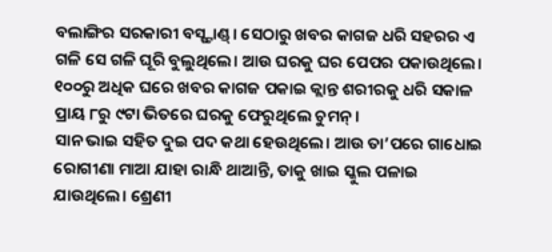ବଲାଙ୍ଗିର ସରକାରୀ ବସ୍ଷ୍ଟାଣ୍ଡ୍। ସେଠାରୁ ଖବର କାଗଜ ଧରି ସହରର ଏ ଗଳି ସେ ଗଳି ଘୂରି ବୁଲୁଥିଲେ। ଆଉ ଘରକୁ ଘର ପେପର ପକାଉଥିଲେ। ୧୦୦ରୁ ଅଧିକ ଘରେ ଖବର କାଗଜ ପକାଇ କ୍ଲାନ୍ତ ଶରୀରକୁ ଧରି ସକାଳ ପ୍ରାୟ ୮ରୁ ୯ଟା ଭିତରେ ଘରକୁ ଫେରୁଥିଲେ ଚୁମନ୍।
ସାନ ଭାଇ ସହିତ ଦୁଇ ପଦ କଥା ହେଉଥିଲେ। ଆଉ ତା’ପରେ ଗାଧୋଇ ରୋଗୀଣା ମାଆ ଯାହା ରାନ୍ଧି ଥାଆନ୍ତି, ତାକୁ ଖାଇ ସ୍କୁଲ ପଳାଇ ଯାଉଥିଲେ। ଶ୍ରେଣୀ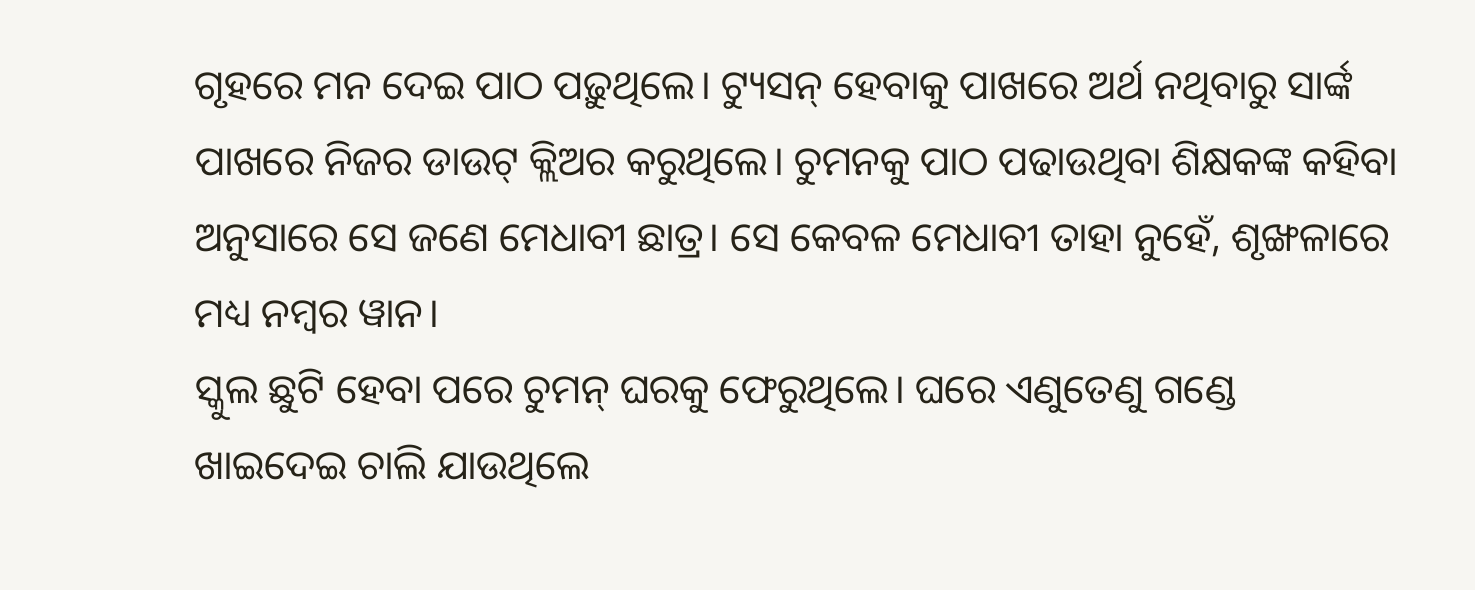ଗୃହରେ ମନ ଦେଇ ପାଠ ପଢ଼ୁଥିଲେ। ଟ୍ୟୁସନ୍ ହେବାକୁ ପାଖରେ ଅର୍ଥ ନଥିବାରୁ ସାର୍ଙ୍କ ପାଖରେ ନିଜର ଡାଉଟ୍ କ୍ଲିଅର କରୁଥିଲେ। ଚୁମନକୁ ପାଠ ପଢାଉଥିବା ଶିକ୍ଷକଙ୍କ କହିବା ଅନୁସାରେ ସେ ଜଣେ ମେଧାବୀ ଛାତ୍ର। ସେ କେବଳ ମେଧାବୀ ତାହା ନୁହେଁ, ଶୃଙ୍ଖଳାରେ ମଧ୍ୟ ନମ୍ବର ୱାନ।
ସ୍କୁଲ ଛୁଟି ହେବା ପରେ ଚୁମନ୍ ଘରକୁ ଫେରୁଥିଲେ। ଘରେ ଏଣୁତେଣୁ ଗଣ୍ଡେ ଖାଇଦେଇ ଚାଲି ଯାଉଥିଲେ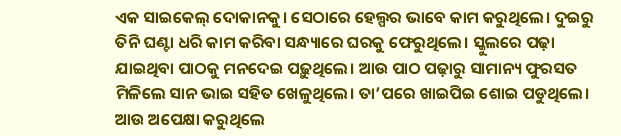ଏକ ସାଇକେଲ୍ ଦୋକାନକୁ। ସେଠାରେ ହେଲ୍ପର ଭାବେ କାମ କରୁଥିଲେ। ଦୁଇରୁ ତିନି ଘଣ୍ଟା ଧରି କାମ କରିବା ସନ୍ଧ୍ୟାରେ ଘରକୁ ଫେରୁଥିଲେ। ସ୍କୁଲରେ ପଢ଼ା ଯାଇଥିବା ପାଠକୁ ମନଦେଇ ପଢ଼ୁଥିଲେ। ଆଉ ପାଠ ପଢ଼ାରୁ ସାମାନ୍ୟ ଫୁରସତ ମିଳିଲେ ସାନ ଭାଇ ସହିତ ଖେଳୁଥିଲେ। ତା’ପରେ ଖାଇପିଇ ଶୋଇ ପଡୁଥିଲେ। ଆଉ ଅପେକ୍ଷା କରୁଥିଲେ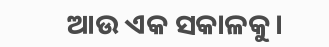ଆଉ ଏକ ସକାଳକୁ।